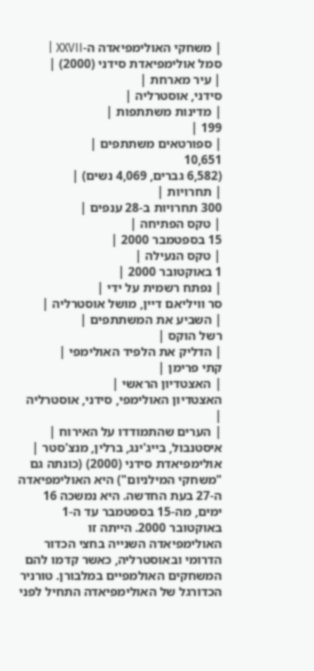| משחקי האולימפיאדה ה-XXVII |
סמל אולימפיאדת סידני (2000) |
| עיר מארחת |
סידני, אוסטרליה |
| מדינות משתתפות |
199 |
| ספורטאים משתתפים |
10,651
(6,582 גברים, 4,069 נשים) |
| תחרויות |
300 תחרויות ב-28 ענפים |
| טקס הפתיחה |
15 בספטמבר 2000 |
| טקס הנעילה |
1 באוקטובר 2000 |
| נפתח רשמית על ידי |
סר וויליאם דיין, מושל אוסטרליה |
| השביע את המשתתפים |
רשל הוקס |
| הדליק את הלפיד האולימפי |
קתי פרימן |
| האצטדיון הראשי |
האצטדיון האולימפי, סידני, אוסטרליה |
| הערים שהתמודדו על האירוח |
איסטנבול, בייג'ינג, ברלין, מנצ'סטר |
אולימפיאדת סידני (2000) (כונתה גם "משחקי המילניום") היא האולימפיאדה ה-27 בעת החדשה. היא נמשכה 16 ימים, מה-15 בספטמבר עד ה-1 באוקטובר 2000. הייתה זו האולימפיאדה השנייה בחצי הכדור הדרומי ובאוסטרליה, כאשר קדמו להם המשחקים האולמפיים במלבורן. טורניר הכדורגל של האולימפיאדה התחיל לפני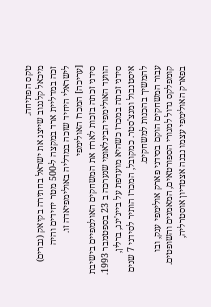טקס הפתיחה.
מיכאל קלגנוב שייצג את ישראל בחתירה בקיאק (גברים) זכה במדליית ארד במקצה ל-500 מטר יחידים והיה לישראלי היחיד שזכה במדליה באולימפיאדה זו.
[עריכה] המכרז האולימפי
סידני זכתה בזכות לארח את המשחקים האולמפיים בישיבת הוועד האולימפי הבינלאומי שנערכה ב 23 בספטמבר 1993. סידני זכתה במכרז כשהיא מועדפת על בייג'ינג, ברלין, איסטנבול ומנצ'סטר. כמקובל, המכרז הותיר לסידני 7 שנים להמשיך בהכנות למשחקים.
עבור המשחקים הוקם בסידני פארק אולימפי ענק, ובו קומפלקס גדול למגורי הספורטאים, המאמנים והשופטים. בפארק האולימפי עצמו נבנה אצטדיון אוסטרליה,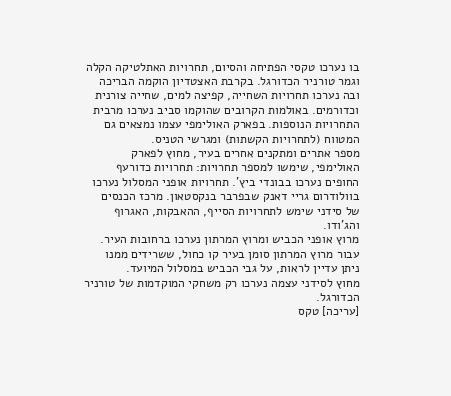בו נערכו טקסי הפתיחה והסיום, תחרויות האתלטיקה הקלה וגמר טורניר הכדורגל. בקרבת האצטדיון הוקמה הבריכה ובה נערכו תחרויות השחייה, קפיצה למים, שחייה צורנית וכדורמים. באולמות הקרובים שהוקמו סביב נערכו מרבית התחרויות הנוספות. בפארק האולימפי עצמו נמצאים גם המטווח (לתחרויות הקשתות) ומגרשי הטניס.
מספר אתרים ומתקנים אחרים בעיר, מחוץ לפארק האולימפי, שימשו למספר תחרויות: תחרויות כדורעף החופים נערכו בבונדי ביץ'. תחרויות אופני המסלול נערכו בוולודרום גריי דאנק שבפרבר בנקסטאון. מרכז הכנסים של סידני שימש לתחרויות הסייף, ההאבקות, האגרוף והג'ודו.
מרוץ אופני הכביש ומרוץ המרתון נערכו ברחובות העיר. עבור מרוץ המרתון סומן בעיר קו כחול, ששרידים ממנו ניתן עדיין לראות, על גבי הכביש במסלול המיועד.
מחוץ לסידני עצמה נערכו רק משחקי המוקדמות של טורניר הכדורגל.
[עריכה] טקס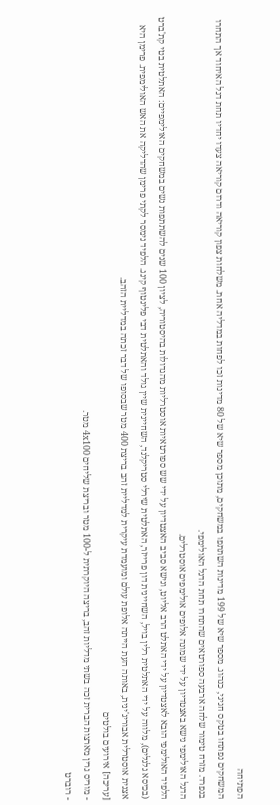הפתיחה
המשחקים נפתחו בטקס חגיגי, כנהוג. מספר שיא של 199 מדינות השתתפו במשחקים, מתוכן מספר שיא של 80 מדינות זכו לפחות במדליה אחת. משלחות צפון קוריאה ודרום קוריאה צעדו יחדיו תחת דגל האיחוד אך התחרו בנפרד. מזרח טימור שלחה ארבעה ספורטאים שהתחרו תחת הדגל האולימפי.
הדגל האולימפי נישא באצטדיון על ידי שמונה אלופים אולימפים אוסטרלים.
הלפיד האולימפי הובא לאצטדיון על ידי האתלט הרב אליוט, ונישא סביב האצטדיון על ידי שש ספורטאיות אוסטרליות מהגדולות בהיסטוריה, לציון 100 שנים להשתתפות נשים במשחקים האולימפיים: האתלטית בטי קת'ברט (בכיסא גלגלים), מלווה על ידי האתלטית רלין בויל, השחיינית דון פרייזר, האתלטית שירלי סטריקלנד, השחיינית שיין גולד והאתלטית דבי פלינטוף קינג. הלפיד נימסר לקתי פרימן שהדליקה את האש האולימפית. פרימן היא אצנית אוסטרלית אבוריג'ינית, באותה העת הייתה אלופת עולם ומועמדת עיקרית למדליית זהב בריצת 400 מטר שבסופו של דבר זכתה במדליית הזהב.
[עריכה] אירועים בולטים
- מוריס גרין מארצות הברית זכה בשתי מדליות זהב, בריצה היוקרתית ל-100 מטר ובריצת שליחים 4x100 מטר.
- רוברט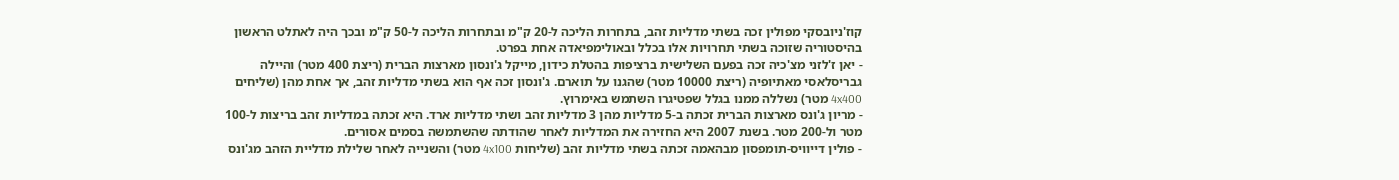קוז'ניובסקי מפולין זכה בשתי מדליות זהב, בתחרות הליכה ל-20 ק"מ ובתחרות הליכה ל-50 ק"מ ובכך היה לאתלט הראשון בהיסטוריה שזוכה בשתי תחרויות אלו בכלל ובאולימפיאדה אחת בפרט.
- יאן ז'לזני מצ'כיה זכה בפעם השלישית ברציפות בהטלת כידון, מייקל ג'ונסון מארצות הברית (ריצת 400 מטר) והיילה גבריסלאסי מאתיופיה (ריצת 10000 מטר) שהגנו על תוארם. ג'ונסון זכה אף הוא בשתי מדליות זהב, אך אחת מהן (שליחים 4x400 מטר) נשללה ממנו בגלל שפטיגרו השתמש באימרוץ.
- מריון ג'ונס מארצות הברית זכתה ב-5 מדליות מהן 3 מדליות זהב ושתי מדליות ארד. היא זכתה במדליות זהב בריצות ל-100 מטר ול-200 מטר. בשנת 2007 היא החזירה את המדליות לאחר שהודתה שהשתמשה בסמים אסורים.
- פולין דייוויס-תומפסון מבהאמה זכתה בשתי מדליות זהב (שליחות 4x100 מטר) והשנייה לאחר שלילת מדליית הזהב מג'ונס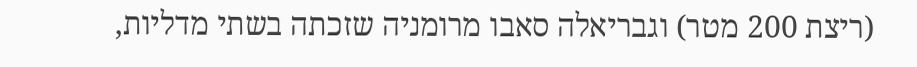(ריצת 200 מטר) וגבריאלה סאבו מרומניה שזכתה בשתי מדליות,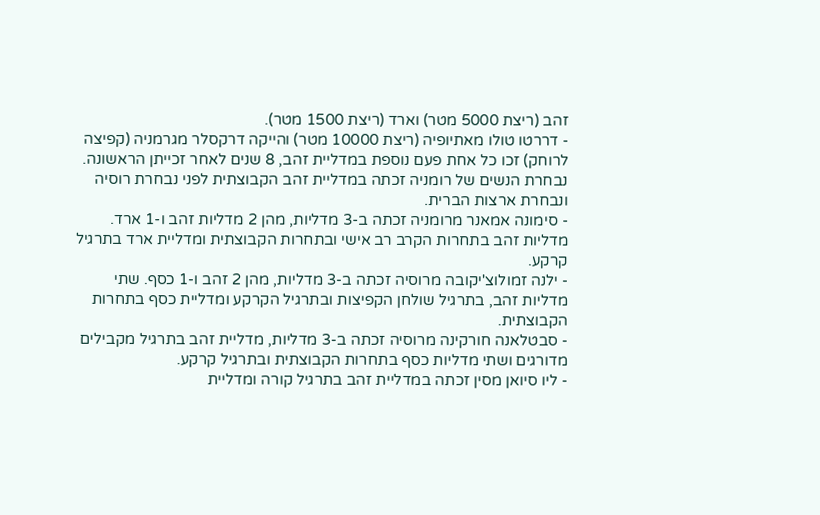זהב (ריצת 5000 מטר) וארד (ריצת 1500 מטר).
- דררטו טולו מאתיופיה (ריצת 10000 מטר) והייקה דרקסלר מגרמניה (קפיצה לרוחק) זכו כל אחת פעם נוספת במדליית זהב, 8 שנים לאחר זכייתן הראשונה.
נבחרת הנשים של רומניה זכתה במדליית זהב הקבוצתית לפני נבחרת רוסיה ונבחרת ארצות הברית.
- סימונה אמאנר מרומניה זכתה ב-3 מדליות, מהן 2 מדליות זהב ו-1 ארד. מדליות זהב בתחרות הקרב רב אישי ובתחרות הקבוצתית ומדליית ארד בתרגיל קרקע.
- ילנה זמולוצ'יקובה מרוסיה זכתה ב-3 מדליות, מהן 2 זהב ו-1 כסף. שתי מדליות זהב, בתרגיל שולחן הקפיצות ובתרגיל הקרקע ומדליית כסף בתחרות הקבוצתית.
- סבטלאנה חורקינה מרוסיה זכתה ב-3 מדליות, מדליית זהב בתרגיל מקבילים מדורגים ושתי מדליות כסף בתחרות הקבוצתית ובתרגיל קרקע.
- ליו סיואן מסין זכתה במדליית זהב בתרגיל קורה ומדליית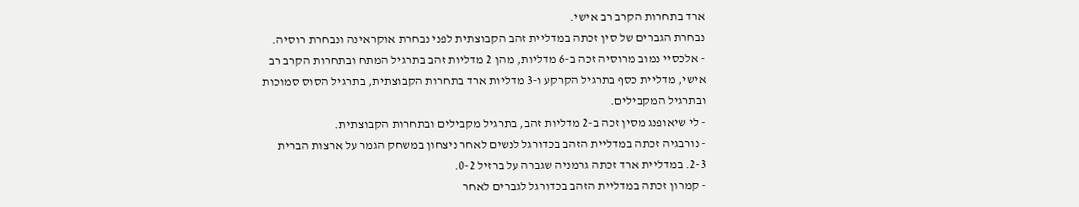ארד בתחרות הקרב רב אישי.
נבחרת הגברים של סין זכתה במדליית זהב הקבוצתית לפני נבחרת אוקראינה ונבחרת רוסיה.
- אלכסיי נמוב מרוסיה זכה ב-6 מדליות, מהן 2 מדליות זהב בתרגיל המתח ובתחרות הקרב רב אישי, מדליית כסף בתרגיל הקרקע ו-3 מדליות ארד בתחרות הקבוצתית, בתרגיל הסוס סמוכות ובתרגיל המקבילים.
- לי שיאופנג מסין זכה ב-2 מדליות זהב, בתרגיל מקבילים ובתחרות הקבוצתית.
- נורבגיה זכתה במדליית הזהב בכדורגל לנשים לאחר ניצחון במשחק הגמר על ארצות הברית 2-3. במדליית ארד זכתה גרמניה שגברה על ברזיל 0-2.
- קמרון זכתה במדליית הזהב בכדורגל לגברים לאחר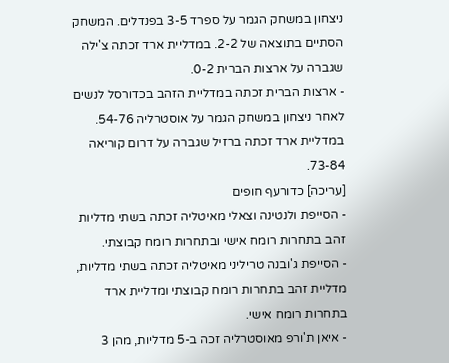ניצחון במשחק הגמר על ספרד 3-5 בפנדלים. המשחק הסתיים בתוצאה של 2-2. במדליית ארד זכתה צ'ילה שגברה על ארצות הברית 0-2.
- ארצות הברית זכתה במדליית הזהב בכדורסל לנשים לאחר ניצחון במשחק הגמר על אוסטרליה 54-76. במדליית ארד זכתה ברזיל שגברה על דרום קוריאה 73-84.
[עריכה] כדורעף חופים
- הסייפת ולנטינה וצאלי מאיטליה זכתה בשתי מדליות זהב בתחרות רומח אישי ובתחרות רומח קבוצתי.
- הסייפת ג'ובנה טריליני מאיטליה זכתה בשתי מדליות, מדליית זהב בתחרות רומח קבוצתי ומדליית ארד בתחרות רומח אישי.
- איאן ת'ורפ מאוסטרליה זכה ב-5 מדליות, מהן 3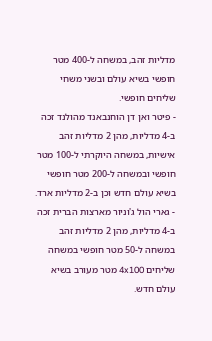מדליות זהב, במשחה ל-400 מטר חופשי בשיא עולם ובשני משחי שליחים חופשי.
- פיטר ואן דן הוחנבאנד מהולנד זכה ב-4 מדליות, מהן 2 מדליות זהב אישיות, במשחה היוקרתי ל-100 מטר חופשי ובמשחה ל-200 מטר חופשי בשיא עולם חדש וכן ב-2 מדליות ארד.
- גארי הול ג'וניור מארצות הברית זכה ב-4 מדליות, מהן 2 מדליות זהב במשחה ל-50 מטר חופשי במשחה שליחים 4x100 מטר מעורב בשיא עולם חדש.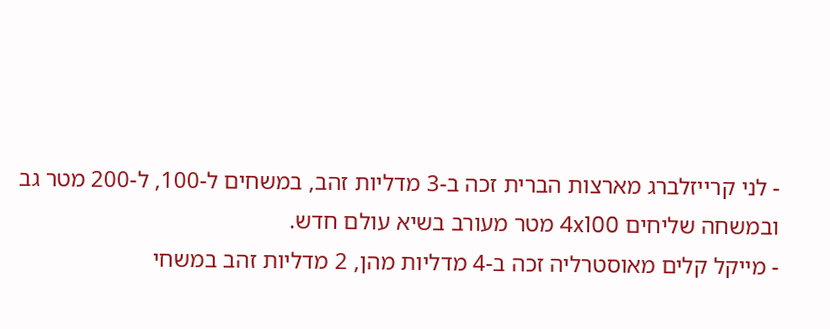- לני קרייזלברג מארצות הברית זכה ב-3 מדליות זהב, במשחים ל-100, ל-200 מטר גב ובמשחה שליחים 4x100 מטר מעורב בשיא עולם חדש.
- מייקל קלים מאוסטרליה זכה ב-4 מדליות מהן, 2 מדליות זהב במשחי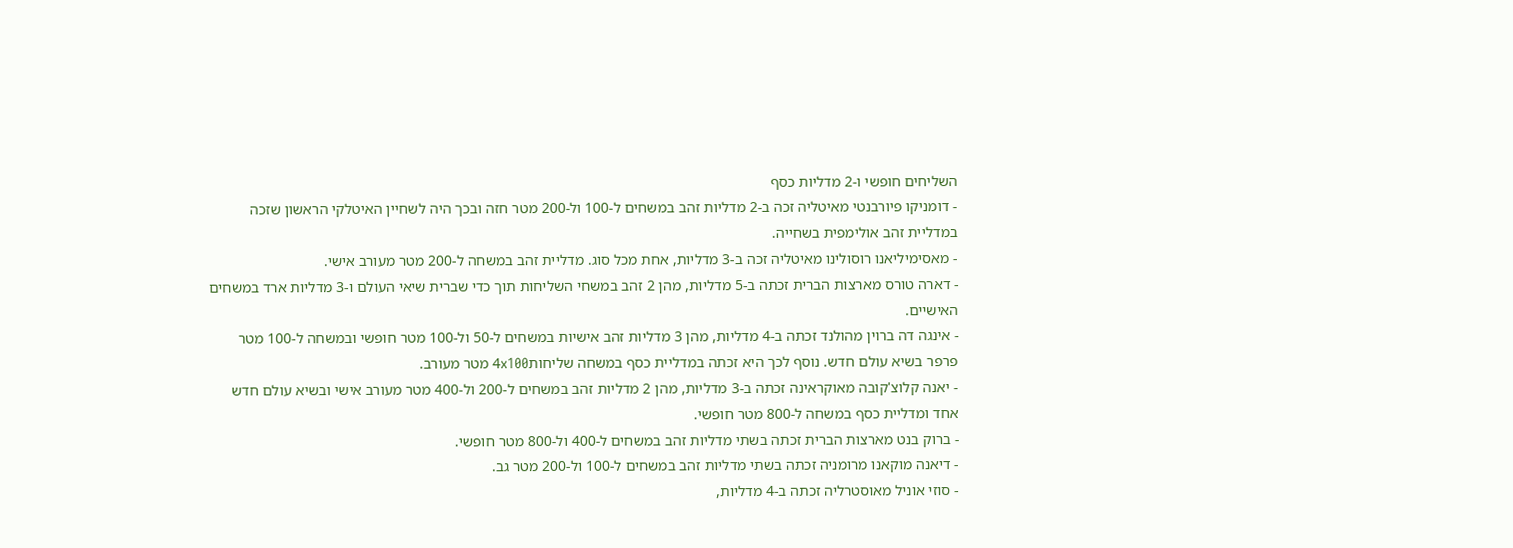השליחים חופשי ו-2 מדליות כסף
- דומניקו פיורבנטי מאיטליה זכה ב-2 מדליות זהב במשחים ל-100 ול-200 מטר חזה ובכך היה לשחיין האיטלקי הראשון שזכה במדליית זהב אולימפית בשחייה.
- מאסימיליאנו רוסולינו מאיטליה זכה ב-3 מדליות, אחת מכל סוג. מדליית זהב במשחה ל-200 מטר מעורב אישי.
- דארה טורס מארצות הברית זכתה ב-5 מדליות, מהן 2 זהב במשחי השליחות תוך כדי שברית שיאי העולם ו-3 מדליות ארד במשחים האישיים.
- אינגה דה ברוין מהולנד זכתה ב-4 מדליות, מהן 3 מדליות זהב אישיות במשחים ל-50 ול-100 מטר חופשי ובמשחה ל-100 מטר פרפר בשיא עולם חדש. נוסף לכך היא זכתה במדליית כסף במשחה שליחות4x100 מטר מעורב.
- יאנה קלוצ'קובה מאוקראינה זכתה ב-3 מדליות, מהן 2 מדליות זהב במשחים ל-200 ול-400 מטר מעורב אישי ובשיא עולם חדש אחד ומדליית כסף במשחה ל-800 מטר חופשי.
- ברוק בנט מארצות הברית זכתה בשתי מדליות זהב במשחים ל-400 ול-800 מטר חופשי.
- דיאנה מוקאנו מרומניה זכתה בשתי מדליות זהב במשחים ל-100 ול-200 מטר גב.
- סוזי אוניל מאוסטרליה זכתה ב-4 מדליות,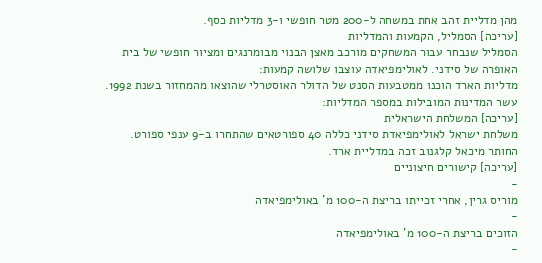מהן מדליית זהב אחת במשחה ל-200 מטר חופשי ו-3 מדליות כסף.
[עריכה] הסמליל, הקמעות והמדליות
הסמליל שנבחר עבור המשחקים מורכב מאצן הבנוי מבומרנגים ומציור חופשי של בית האופרה של סידני. לאולימפיאדה עוצבו שלושה קמעות:
מדליות הארד הוכנו ממטבעות הסנט של הדולר האוסטרלי שהוצאו מהמחזור בשנת 1992.
עשר המדינות המובילות במספר המדליות:
[עריכה] המשלחת הישראלית
משלחת ישראל לאולימפיאדת סידני כללה 40 ספורטאים שהתחרו ב-9 ענפי ספורט. החותר מיכאל קלגנוב זכה במדליית ארד.
[עריכה] קישורים חיצוניים
-
מוריס גרין, אחרי זכייתו בריצת ה-100 מ' באולימפיאדה
-
הזוכים בריצת ה-100 מ' באולימפיאדה
-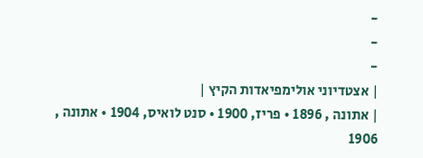-
-
-
| אצטדיוני אולימפיאדות הקיץ |
| אתונה , 1896 • פריז, 1900 • סנט לואיס, 1904 • אתונה , 1906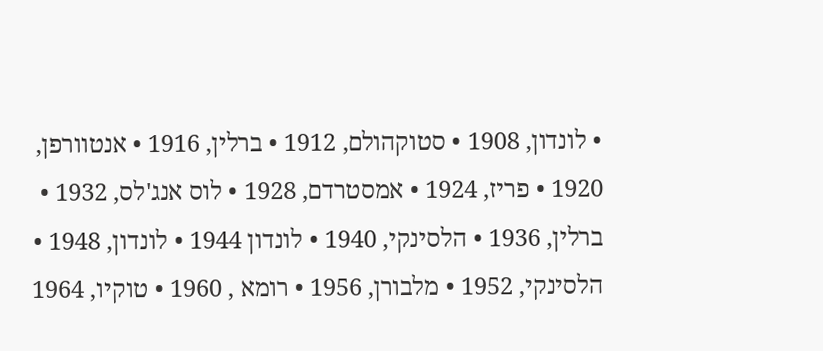• לונדון, 1908 • סטוקהולם, 1912 • ברלין, 1916 • אנטוורפן, 1920 • פריז, 1924 • אמסטרדם, 1928 • לוס אנג'לס, 1932 • ברלין, 1936 • הלסינקי, 1940 • לונדון 1944 • לונדון, 1948 • הלסינקי, 1952 • מלבורן, 1956 • רומא , 1960 • טוקיו, 1964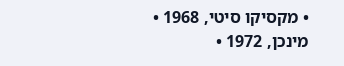• מקסיקו סיטי, 1968 • מינכן, 1972 •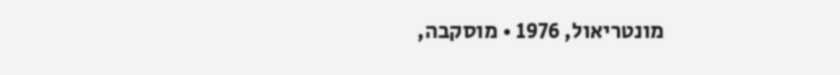מונטריאול, 1976 • מוסקבה,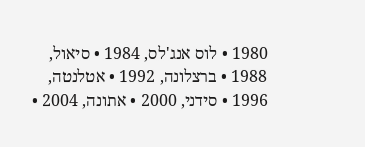1980 • לוס אנג'לס, 1984 • סיאול, 1988 • ברצלונה, 1992 • אטלנטה, 1996 • סידני, 2000 • אתונה, 2004 •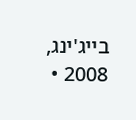בייג'ינג, 2008 •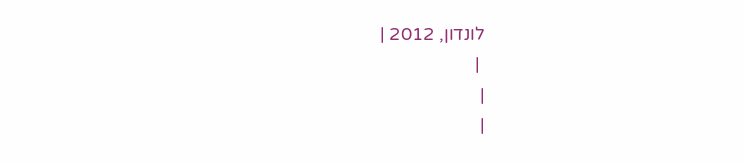לונדון, 2012 |
 |
|
|